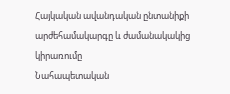Հայկական ավանդական ընտանիքի արժեհամակարգը և ժամանակակից կիրառումը
Նահապետական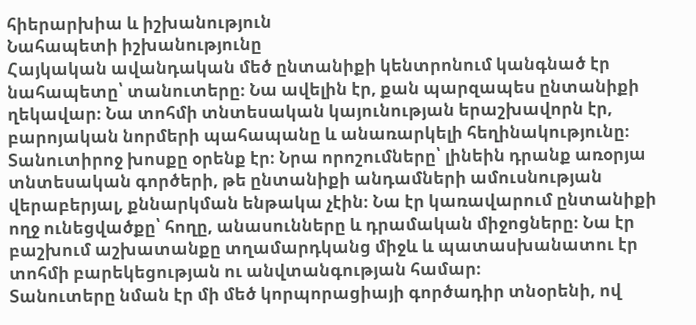հիերարխիա և իշխանություն
Նահապետի իշխանությունը
Հայկական ավանդական մեծ ընտանիքի կենտրոնում կանգնած էր նահապետը՝ տանուտերը։ Նա ավելին էր, քան պարզապես ընտանիքի ղեկավար։ Նա տոհմի տնտեսական կայունության երաշխավորն էր, բարոյական նորմերի պահապանը և անառարկելի հեղինակությունը։
Տանուտիրոջ խոսքը օրենք էր։ Նրա որոշումները՝ լինեին դրանք առօրյա տնտեսական գործերի, թե ընտանիքի անդամների ամուսնության վերաբերյալ, քննարկման ենթակա չէին։ Նա էր կառավարում ընտանիքի ողջ ունեցվածքը՝ հողը, անասունները և դրամական միջոցները։ Նա էր բաշխում աշխատանքը տղամարդկանց միջև և պատասխանատու էր տոհմի բարեկեցության ու անվտանգության համար։
Տանուտերը նման էր մի մեծ կորպորացիայի գործադիր տնօրենի, ով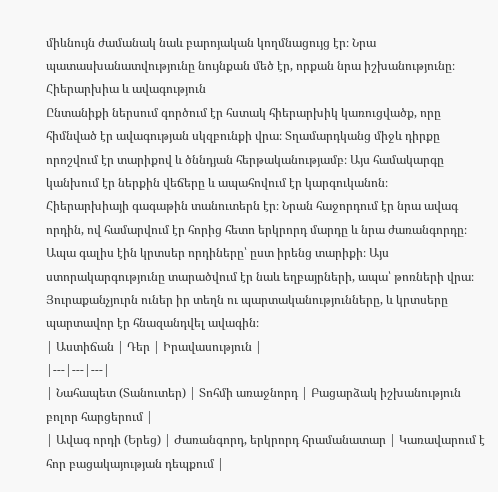միևնույն ժամանակ նաև բարոյական կողմնացույց էր։ Նրա պատասխանատվությունը նույնքան մեծ էր, որքան նրա իշխանությունը։
Հիերարխիա և ավագություն
Ընտանիքի ներսում գործում էր հստակ հիերարխիկ կառուցվածք, որը հիմնված էր ավագության սկզբունքի վրա։ Տղամարդկանց միջև դիրքը որոշվում էր տարիքով և ծննդյան հերթականությամբ։ Այս համակարգը կանխում էր ներքին վեճերը և ապահովում էր կարգուկանոն։
Հիերարխիայի գագաթին տանուտերն էր։ Նրան հաջորդում էր նրա ավագ որդին, ով համարվում էր հորից հետո երկրորդ մարդը և նրա ժառանգորդը։ Ապա գալիս էին կրտսեր որդիները՝ ըստ իրենց տարիքի։ Այս ստորակարգությունը տարածվում էր նաև եղբայրների, ապա՝ թոռների վրա։ Յուրաքանչյուրն ուներ իր տեղն ու պարտականությունները, և կրտսերը պարտավոր էր հնազանդվել ավագին։
| Աստիճան | Դեր | Իրավասություն |
|---|---|---|
| Նահապետ (Տանուտեր) | Տոհմի առաջնորդ | Բացարձակ իշխանություն բոլոր հարցերում |
| Ավագ որդի (Երեց) | Ժառանգորդ, երկրորդ հրամանատար | Կառավարում է հոր բացակայության դեպքում |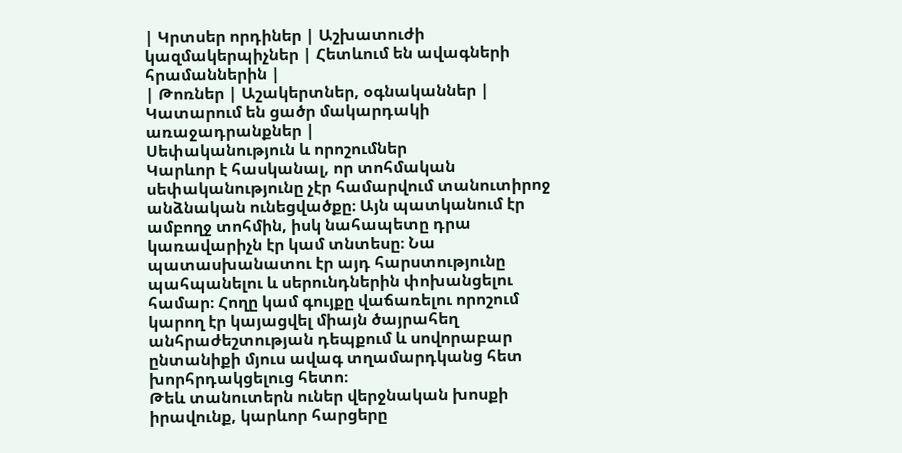| Կրտսեր որդիներ | Աշխատուժի կազմակերպիչներ | Հետևում են ավագների հրամաններին |
| Թոռներ | Աշակերտներ, օգնականներ | Կատարում են ցածր մակարդակի առաջադրանքներ |
Սեփականություն և որոշումներ
Կարևոր է հասկանալ, որ տոհմական սեփականությունը չէր համարվում տանուտիրոջ անձնական ունեցվածքը։ Այն պատկանում էր ամբողջ տոհմին, իսկ նահապետը դրա կառավարիչն էր կամ տնտեսը։ Նա պատասխանատու էր այդ հարստությունը պահպանելու և սերունդներին փոխանցելու համար։ Հողը կամ գույքը վաճառելու որոշում կարող էր կայացվել միայն ծայրահեղ անհրաժեշտության դեպքում և սովորաբար ընտանիքի մյուս ավագ տղամարդկանց հետ խորհրդակցելուց հետո։
Թեև տանուտերն ուներ վերջնական խոսքի իրավունք, կարևոր հարցերը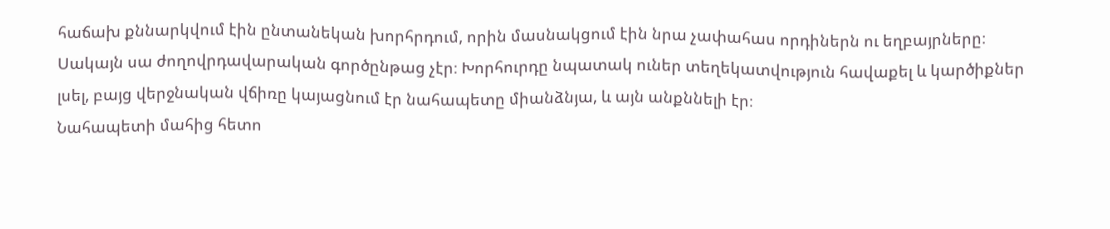հաճախ քննարկվում էին ընտանեկան խորհրդում, որին մասնակցում էին նրա չափահաս որդիներն ու եղբայրները։ Սակայն սա ժողովրդավարական գործընթաց չէր։ Խորհուրդը նպատակ ուներ տեղեկատվություն հավաքել և կարծիքներ լսել, բայց վերջնական վճիռը կայացնում էր նահապետը միանձնյա, և այն անքննելի էր։
Նահապետի մահից հետո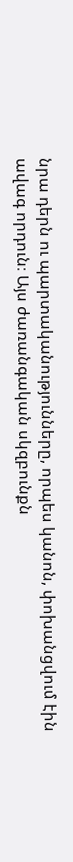նրա դերն ու պարտականությունները, որպես կանոն, փոխանցվում էին ավագ որդուն։ Այս ժառանգական սկզբունքն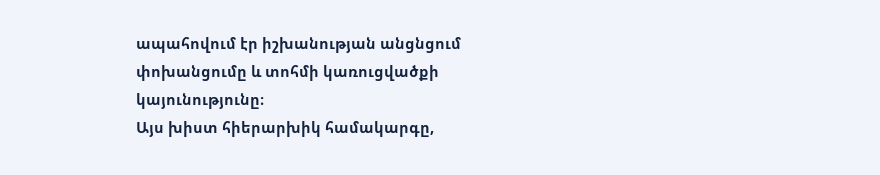ապահովում էր իշխանության անցնցում փոխանցումը և տոհմի կառուցվածքի կայունությունը։
Այս խիստ հիերարխիկ համակարգը,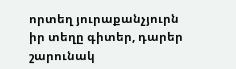որտեղ յուրաքանչյուրն իր տեղը գիտեր, դարեր շարունակ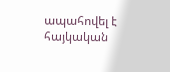ապահովել է հայկական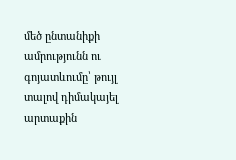մեծ ընտանիքի ամրությունն ու գոյատևումը՝ թույլ տալով դիմակայել արտաքին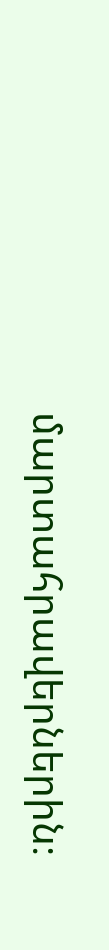մարտահրավերներին։